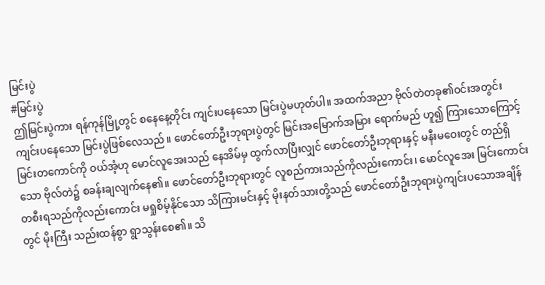မြင်းပွဲ
#မြင်းပွဲ
ဤမြင်းပွဲကား ရန်ကုန်မြို့တွင် စနေနေ့တိုင်း ကျင်းပနေသော မြင်းပွဲမဟုတ်ပါ။ အထက်အညာ ဗိုလ်တဲတခု၏ဝင်းအတွင်း ကျင်းပနေသော မြင်းပွဲဖြစ်လေသည်။ ဖောင်တော်ဦးဘုရားပွဲတွင် မြင်းအမြောက်အမြား ရောက်မည် ဟူ၍ ကြားသောကြောင့် မြင်းတကောင်ကို ဝယ်အံ့ဟု မောင်လူအေးသည် နေအိမ်မှ ထွက်လာပြီးလျှင် ဖောင်တော်ဦးဘုရားနှင့် မနီးမဝေးတွင် တည်ရှိသော ဗိုလ်တဲ၌ စခန်းချလျက်နေ၏။ ဖောင်တော်ဦးဘုရားတွင် လူစည်ကားသည်ကိုလည်းကောင်း၊ မောင်လူအေး မြင်းကောင်းတစီးရသည်ကိုလည်းကောင်း မရှုစိမ့်နိုင်သော သိကြားမင်းနှင့် မိုးနတ်သားတို့သည် ဖောင်တော်ဦးဘုရားပွဲကျင်းပသောအချိန်တွင် မိုးကြီး သည်းထန်စွာ ရွာသွန်းစေ၏။ သိ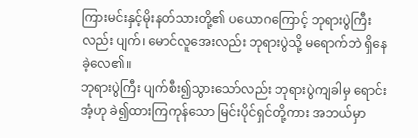ကြားမင်းနှင့်မိုးနတ်သားတို့၏ ပယောဂကြောင့် ဘုရားပွဲကြီးလည်း ပျက်၊ မောင်လူအေးလည်း ဘုရားပွဲသို့ မရောက်ဘဲ ရှိနေခဲ့လေ၏။
ဘုရားပွဲကြီး ပျက်စီး၍သွားသော်လည်း ဘုရားပွဲကျခါမှ ရောင်းအံ့ဟု ခဲ၍ထားကြကုန်သော မြင်းပိုင်ရှင်တို့ကား အဘယ်မှာ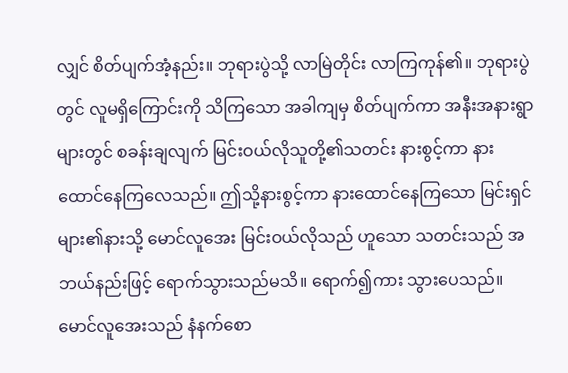လျှင် စိတ်ပျက်အံ့နည်း။ ဘုရားပွဲသို့ လာမြဲတိုင်း လာကြကုန်၏။ ဘုရားပွဲတွင် လူမရှိကြောင်းကို သိကြသော အခါကျမှ စိတ်ပျက်ကာ အနီးအနားရွာများတွင် စခန်းချလျက် မြင်းဝယ်လိုသူတို့၏သတင်း နားစွင့်ကာ နားထောင်နေကြလေသည်။ ဤသို့နားစွင့်ကာ နားထောင်နေကြသော မြင်းရှင်များ၏နားသို့ မောင်လူအေး မြင်းဝယ်လိုသည် ဟူသော သတင်းသည် အဘယ်နည်းဖြင့် ရောက်သွားသည်မသိ။ ရောက်၍ကား သွားပေသည်။
မောင်လူအေးသည် နံနက်စော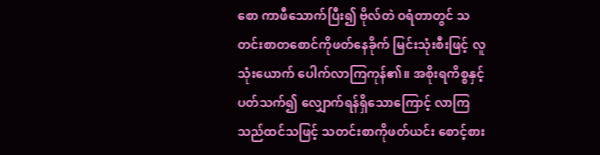စော ကာဖီသောက်ပြီး၍ ဗိုလ်တဲ ဝရံတာတွင် သတင်းစာတစောင်ကိုဖတ်နေခိုက် မြင်းသုံးစီးဖြင့် လူသုံးယောက် ပေါက်လာကြကုန်၏။ အစိုးရကိစ္စနှင့်ပတ်သက်၍ လျှောက်ရန်ရှိသောကြောင့် လာကြသည်ထင်သဖြင့် သတင်းစာကိုဖတ်ယင်း စောင့်စား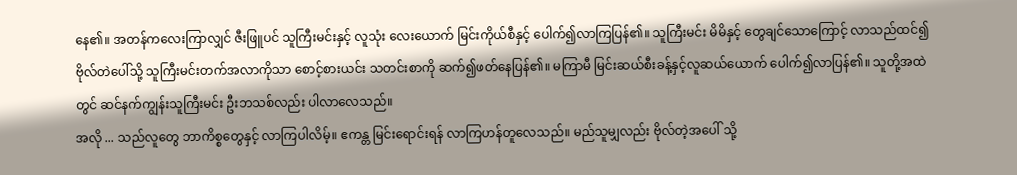နေ၏။ အတန်ကလေးကြာလျှင် ဇီးဖြူပင် သူကြီးမင်းနှင့် လူသုံး လေးယောက် မြင်းကိုယ်စီနှင့် ပေါက်၍လာကြပြန်၏။ သူကြီးမင်း မိမိနှင့် တွေချင်သောကြောင့် လာသည်ထင်၍ ဗိုလ်တဲပေါ်သို့ သူကြီးမင်းတက်အလာကိုသာ စောင့်စားယင်း သတင်းစာကို ဆက်၍ဖတ်နေပြန်၏။ မကြာမီ မြင်းဆယ်စီးခန့်နှင့်လူဆယ်ယောက် ပေါက်၍လာပြန်၏။ သူတို့အထဲတွင် ဆင်နက်ကျွန်းသူကြီးမင်း ဦးဘသစ်လည်း ပါလာလေသည်။
အလို ... သည်လူတွေ ဘာကိစ္စတွေနှင့် လာကြပါလိမ့်။ ဧကန္တ မြင်းရောင်းရန် လာကြဟန်တူလေသည်။ မည်သူမျှလည်း ဗိုလ်တဲ့အပေါ် သို့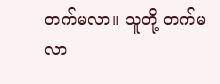တက်မလာ။ သူတို့ တက်မလာ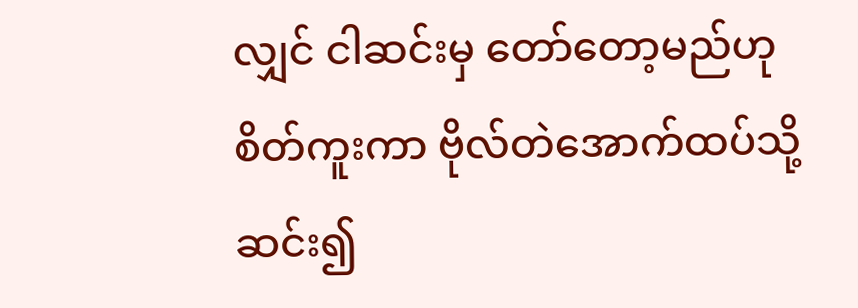လျှင် ငါဆင်းမှ တော်တော့မည်ဟု စိတ်ကူးကာ ဗိုလ်တဲအောက်ထပ်သို့ ဆင်း၍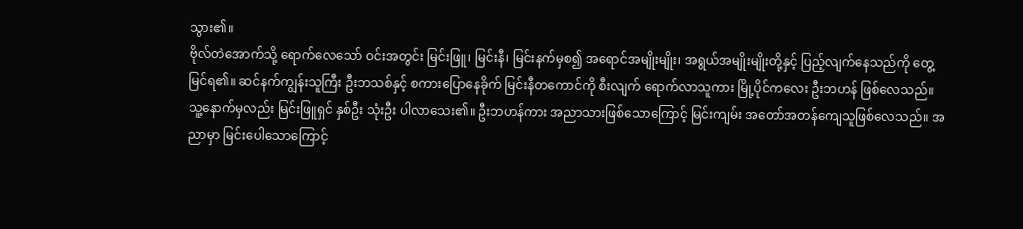သွား၏။
ဗိုလ်တဲအောက်သို့ ရောက်လေသော် ဝင်းအတွင်း မြင်းဖြူ၊ မြင်းနီ၊ မြင်းနက်မှစ၍ အရောင်အမျိုးမျိုး၊ အရွယ်အမျိုးမျိုးတို့နှင့် ပြည့်လျက်နေသည်ကို တွေ့မြင်ရ၏။ ဆင်နက်ကျွန်းသူကြီး ဦးဘသစ်နှင့် စကားပြောနေခိုက် မြင်းနီတကောင်ကို စီးလျက် ရောက်လာသူကား မြို့ပိုင်ကလေး ဦးဘဟန် ဖြစ်လေသည်။ သူ့နောက်မှလည်း မြင်းဖြူရှင် နှစ်ဦး သုံးဦး ပါလာသေး၏။ ဦးဘဟန်ကား အညာသားဖြစ်သောကြောင့် မြင်းကျမ်း အတော်အတန်ကျေသူဖြစ်လေသည်။ အညာမှာ မြင်းပေါသောကြောင့်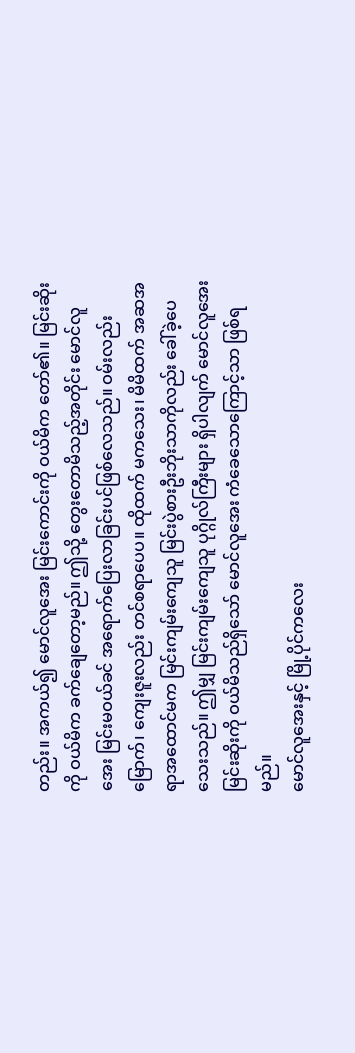တည်း။ အကယ်၍ မောင်လူအေး မြင်းကောင်းကို ဝယ်မိက တော်၏။ မြင်းဆိုးကို ဝယ်မိက ခက်ချေတော့မည်။ ဤသို့ တွေးတောမိသည့်အတိုင်း မောင်လူအေး မြင်းမဝယ်ခင် အရောက်ပြေးလာခြင်းပင်ဖြစ်လေသည်။ ဝမ်းလည်းမြောက်၊ ကျေးဇူးလည်း တင်စရာပေပ။ ထိုထက် မကသေး၊ မိမိထက် အဆအရာအထောင်မက မြင်းကျမ်းကျေသူ မြင်းပွဲစားဦးဘိုးသာကိုလည်း ခေါ်ခဲ့ပေသေးသည်။ ဤမျှ မြင်းကျမ်းကျေသူ ပုဂ္ဂိုလ်ကြီးများ ရှိပါလျက် မောင်လူအေး မြင်းဆိုးကို ဝယ်မိသည်ရှိသော် မောင်လူအေး ကံခေသောကြောင့်သာ ဖြစ်ရမည်။
မောင်လူအေးနှင့် မြို့ပိုင်ကလေး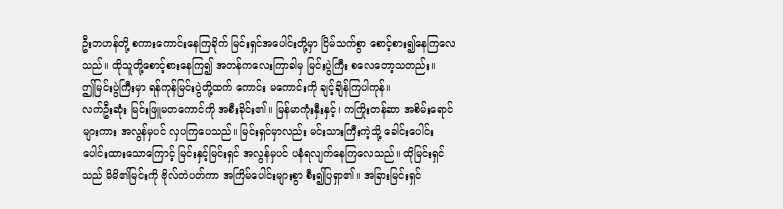ဦးဘဟန်တို့ စကားကောင်းနေကြခိုက် မြင်းရှင်အပေါင်းတို့မှာ ငြိမ်သက်စွာ စောင့်စား၍နေကြလေသည်။ ထိုသူတို့စောင့်စားနေကြ၍ အတန်ကလေးကြာခါမှ မြင်းပွဲကြီး စလေတော့သတည်း။
ဤမြင်းပွဲကြီးမှာ ရန်ကုန်မြင်းပွဲတို့ထက် ကောင်း မကောင်းကို ချင့်ချိန်ကြပါကုန်။
လက်ဦးဆုံး မြင်းဖြူမတကောင်ကို အစီးခိုင်း၏။ မြန်မာကုံးနှီးနှင့်၊ ကကြိုးတန်ဆာ အစိမ်းရောင်များကား အလွန်မှပင် လှပကြပေသည်။ မြင်းရှင်မှာလည်း မင်းသားကြီးကဲ့သို့ ခေါင်းပေါင်း ပေါင်းထားသောကြောင့် မြင်းနှင့်မြင်းရှင် အလွန်မှပင် ပနံရလျက်နေကြလေသည်။ ထိုမြင်းရှင်သည် မိမိ၏မြင်းကို ဗိုလ်တဲပတ်ကာ အကြိမ်ပေါင်းများစွာ စီး၍ပြရှာ၏။ အခြားမြင်းရှင်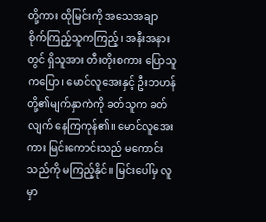တို့ကား ထိုမြင်းကို အသေအချာ စိုက်ကြည့်သူကကြည့်၊ အနီးအနားတွင် ရှိသူအား တီးတိုးစကား ပြောသူကပြော၊ မောင်လူအေးနှင့် ဦးဘဟန်တို့၏မျက်နှာကဲကို ခတ်သူက ခတ်လျက် နေကြကုန်၏။ မောင်လူအေးကား မြင်းကောင်းသည် မကောင်းသည်ကို မကြည့်နိုင်။ မြင်းပေါ်မှ လူမှာ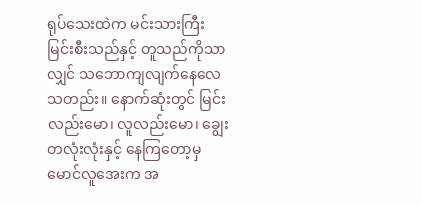ရုပ်သေးထဲက မင်းသားကြီး မြင်းစီးသည်နှင့် တူသည်ကိုသာလျှင် သဘောကျလျက်နေလေသတည်း။ နောက်ဆုံးတွင် မြင်းလည်းမော၊ လူလည်းမော၊ ချွေးတလုံးလုံးနှင့် နေကြတော့မှ မောင်လူအေးက အ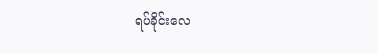ရပ်ခိုင်းလေ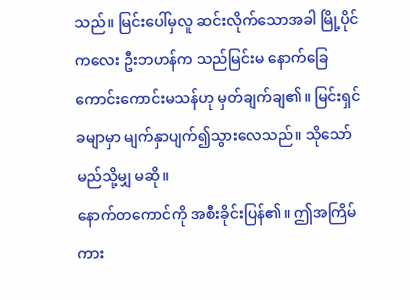သည်။ မြင်းပေါ်မှလူ ဆင်းလိုက်သောအခါ မြို့ပိုင်ကလေး ဦးဘဟန်က သည်မြင်းမ နောက်ခြေ ကောင်းကောင်းမသန်ဟု မှတ်ချက်ချ၏။ မြင်းရှင်ခမျာမှာ မျက်နှာပျက်၍သွားလေသည်။ သိုသော် မည်သို့မျှ မဆို။
နောက်တကောင်ကို အစီးခိုင်းပြန်၏။ ဤအကြိမ်ကား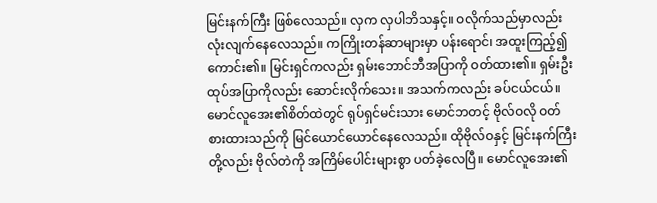မြင်းနက်ကြီး ဖြစ်လေသည်။ လှက လှပါဘိသနှင့်။ ဝလိုက်သည်မှာလည်း လုံးလျက်နေလေသည်။ ကကြိုးတန်ဆာများမှာ ပန်းရောင်၊ အထူးကြည့်၍ကောင်း၏။ မြင်းရှင်ကလည်း ရှမ်းဘောင်ဘီအပြာကို ဝတ်ထား၏။ ရှမ်းဦးထုပ်အပြာကိုလည်း ဆောင်းလိုက်သေး။ အသက်ကလည်း ခပ်ငယ်ငယ်။ မောင်လူအေး၏စိတ်ထဲတွင် ရုပ်ရှင်မင်းသား မောင်ဘတင့် ဗိုလ်ဝလို ဝတ်စားထားသည်ကို မြင်ယောင်ယောင်နေလေသည်။ ထိုဗိုလ်ဝနှင့် မြင်းနက်ကြီးတို့လည်း ဗိုလ်တဲကို အကြိမ်ပေါင်းများစွာ ပတ်ခဲ့လေပြီ။ မောင်လူအေး၏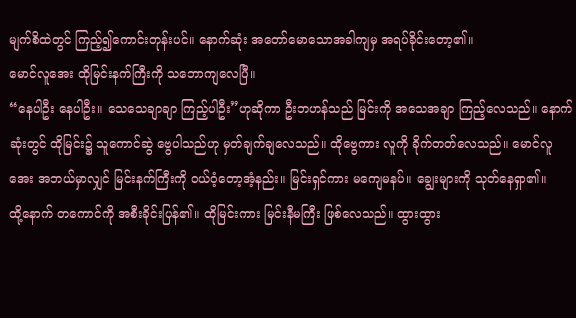မျက်စိထဲတွင် ကြည့်၍ကောင်းတုန်းပင်။ နောက်ဆုံး အတော်မောသောအခါကျမှ အရပ်ခိုင်းတော့၏။
မောင်လူအေး ထိုမြင်းနက်ကြီးကို သဘောကျလေပြီ။
“နေပါဦး နေပါဦး။ သေသေချာချာ ကြည့်ပါဦး”ဟုဆိုကာ ဦးဘဟန်သည် မြင်းကို အသေအချာ ကြည့်လေသည်။ နောက်ဆုံးတွင် ထိုမြင်း၌ သူကောင်ဆွဲ ဗွေပါသည်ဟု မှတ်ချက်ချလေသည်။ ထိုဗွေကား လူကို ခိုက်တတ်လေသည်။ မောင်လူအေး အဘယ်မှာလျှင် မြင်းနက်ကြီးကို ဝယ်ဝံ့တော့အံ့နည်း။ မြင်းရှင်ကား မကျေမနပ်။ ချွေးများကို သုတ်နေရှာ၏။
ထို့နောက် တကောင်ကို အစီးခိုင်းပြန်၏။ ထိုမြင်းကား မြင်းနီမကြီး ဖြစ်လေသည်။ ထွားထွား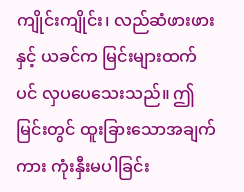ကျိုင်းကျိုင်း၊ လည်ဆံဖားဖားနှင့် ယခင်က မြင်းများထက်ပင် လှပပေသေးသည်။ ဤမြင်းတွင် ထူးခြားသောအချက်ကား ကုံးနှီးမပါခြင်း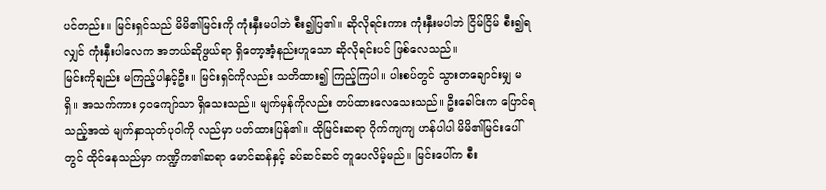ပင်တည်း။ မြင်းရှင်သည် မိမိ၏မြင်းကို ကုံးနှီးမပါဘဲ စီး၍ပြ၏။ ဆိုလိုရင်းကား ကုံးနှီးမပါဘဲ ငြိမ်ငြိမ် စီး၍ရလျှင် ကုံးနှီးပါလေက အဘယ်ဆိုဖွယ်ရာ ရှိတော့အံ့နည်းဟူသော ဆိုလိုရင်းပင် ဖြစ်လေသည်။
မြင်းကိုချည်း မကြည့်ပါနှင့်ဦး။ မြင်းရှင်ကိုလည်း သတိထား၍ ကြည့်ကြပါ။ ပါးစပ်တွင် သွားတချောင်းမျှ မရှိ။ အသက်ကား ၄၀ကျော်သာ ရှိသေးသည်။ မျက်မှန်ကိုလည်း တပ်ထားလေသေးသည်။ ဦးခေါင်းက ပြောင်ရသည့်အထဲ မျက်နှာသုတ်ပုဝါကို လည်မှာ ပတ်ထားပြန်၏။ ထိုမြင်းဆရာ ဂိုက်ကျကျ ဟန်ပါပါ မိမိ၏မြင်းပေါ် တွင် ထိုင်နေသည်မှာ ကဏ္ဍိက၏ဆရာ မောင်ဆန်နှင့် ခပ်ဆင်ဆင် တူပေလိမ့်မည်။ မြင်းပေါ်က စီး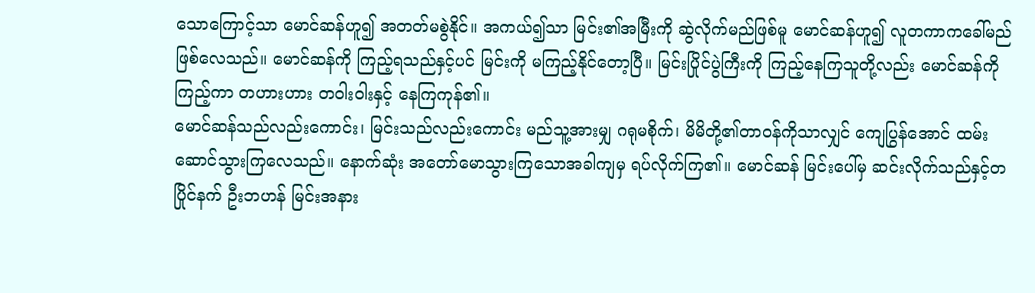သောကြောင့်သာ မောင်ဆန်ဟူ၍ အတတ်မစွဲနိုင်။ အကယ်၍သာ မြင်း၏အမြီးကို ဆွဲလိုက်မည်ဖြစ်မူ မောင်ဆန်ဟူ၍ လူတကာကခေါ်မည် ဖြစ်လေသည်။ မောင်ဆန်ကို ကြည့်ရသည်နှင့်ပင် မြင်းကို မကြည့်နိုင်တော့ပြီ။ မြင်းပြိုင်ပွဲကြီးကို ကြည့်နေကြသူတို့လည်း မောင်ဆန်ကို ကြည့်ကာ တဟားဟား တဝါးဝါးနှင့် နေကြကုန်၏။
မောင်ဆန်သည်လည်းကောင်း၊ မြင်းသည်လည်းကောင်း မည်သူ့အားမျှ ဂရုမစိုက်၊ မိမိတို့၏တာဝန်ကိုသာလျှင် ကျေပြွန်အောင် ထမ်းဆောင်သွားကြလေသည်။ နောက်ဆုံး အတော်မောသွားကြသောအခါကျမှ ရပ်လိုက်ကြ၏။ မောင်ဆန် မြင်းပေါ်မှ ဆင်းလိုက်သည်နှင့်တပြိုင်နက် ဦးဘဟန် မြင်းအနား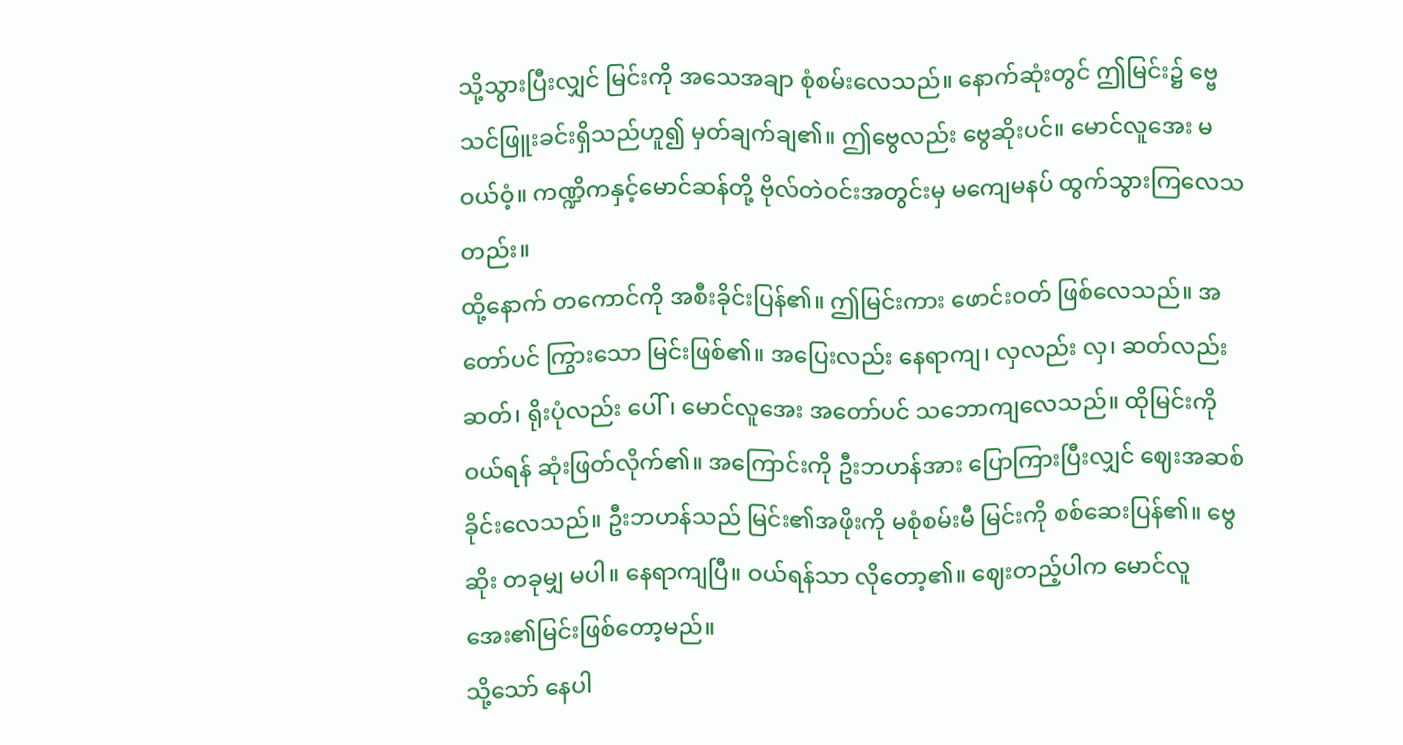သို့သွားပြီးလျှင် မြင်းကို အသေအချာ စုံစမ်းလေသည်။ နောက်ဆုံးတွင် ဤမြင်း၌ ဗ္ဗေသင်ဖြူးခင်းရှိသည်ဟူ၍ မှတ်ချက်ချ၏။ ဤဗွေလည်း ဗွေဆိုးပင်။ မောင်လူအေး မဝယ်ဝံ့။ ကဏ္ဍိကနှင့်မောင်ဆန်တို့ ဗိုလ်တဲဝင်းအတွင်းမှ မကျေမနပ် ထွက်သွားကြလေသတည်း။
ထို့နောက် တကောင်ကို အစီးခိုင်းပြန်၏။ ဤမြင်းကား ဖောင်းဝတ် ဖြစ်လေသည်။ အတော်ပင် ကြွားသော မြင်းဖြစ်၏။ အပြေးလည်း နေရာကျ၊ လှလည်း လှ၊ ဆတ်လည်း ဆတ်၊ ရိုးပုံလည်း ပေါ်၊ မောင်လူအေး အတော်ပင် သဘောကျလေသည်။ ထိုမြင်းကို ဝယ်ရန် ဆုံးဖြတ်လိုက်၏။ အကြောင်းကို ဦးဘဟန်အား ပြောကြားပြီးလျှင် ဈေးအဆစ်ခိုင်းလေသည်။ ဦးဘဟန်သည် မြင်း၏အဖိုးကို မစုံစမ်းမီ မြင်းကို စစ်ဆေးပြန်၏။ ဗွေဆိုး တခုမျှ မပါ။ နေရာကျပြီ။ ဝယ်ရန်သာ လိုတော့၏။ ဈေးတည့်ပါက မောင်လူအေး၏မြင်းဖြစ်တော့မည်။
သို့သော် နေပါ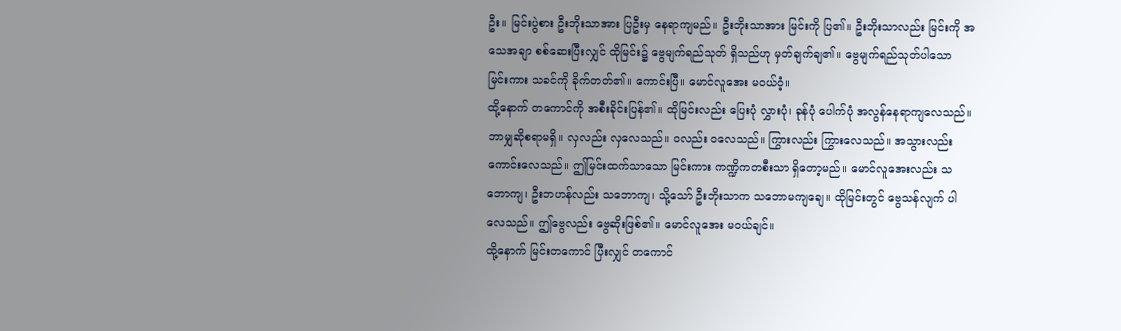ဦး။ မြင်းပွဲစား ဦးဘိုးသာအား ပြဦးမှ နေရာကျမည်။ ဦးဘိုးသာအား မြင်းကို ပြ၏။ ဦးဘိုးသာလည်း မြင်းကို အသေအချာ စစ်ဆေးပြီးလျှင် ထိုမြင်း၌ ဗွေမျက်ရည်သုတ် ရှိသည်ဟု မှတ်ချက်ချ၏။ ဗွေမျက်ရည်သုတ်ပါသော မြင်းကား သခင်ကို ခိုက်တတ်၏။ ကောင်းပြီ။ မောင်လူအေး မဝယ်ဝံ့။
ထို့နောက် တကောင်ကို အစီးခိုင်းပြန်၏။ ထိုမြင်းလည်း ပြေးပုံ လွှားပုံ၊ ခုန်ပုံ ပေါက်ပုံ အလွန်နေရာကျလေသည်။ ဘာမျှဆိုစရာမရှိ။ လှလည်း လှလေသည်။ ဝလည်း ဝလေသည်။ ကြွားလည်း ကြွားလေသည်။ အသွားလည်း ကောင်းလေသည်။ ဤမြင်းထက်သာသော မြင်းကား ကဏ္ဍိကတစီးသာ ရှိတော့မည်။ မောင်လူအေးလည်း သဘောကျ၊ ဦးဘဟန်လည်း သဘောကျ၊ သို့သော် ဦးဘိုးသာက သဘောမကျချေ။ ထိုမြင်းတွင် ဗွေသန်လျက် ပါလေသည်။ ဤဗွေလည်း ဗွေဆိုးဖြစ်၏။ မောင်လူအေး မဝယ်ချင်။
ထို့နောက် မြင်းတကောင် ပြီးလျှင် တကောင်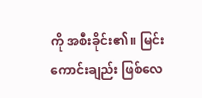ကို အစီးခိုင်း၏။ မြင်းကောင်းချည်း ဖြစ်လေ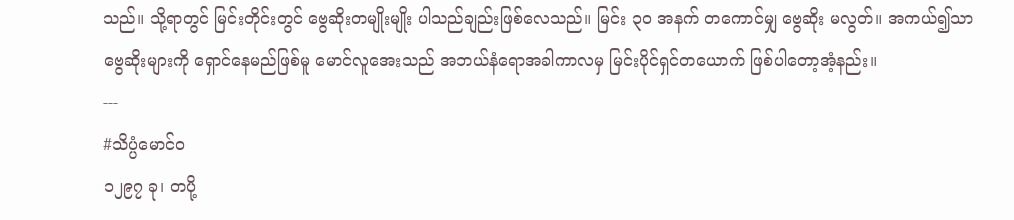သည်။ သို့ရာတွင် မြင်းတိုင်းတွင် ဗွေဆိုးတမျိုးမျိုး ပါသည်ချည်းဖြစ်လေသည်။ မြင်း ၃၀ အနက် တကောင်မျှ ဗွေဆိုး မလွတ်။ အကယ်၍သာ ဗွေဆိုးများကို ရှောင်နေမည်ဖြစ်မူ မောင်လူအေးသည် အဘယ်နံရောအခါကာလမှ မြင်းပိုင်ရှင်တယောက် ဖြစ်ပါတော့အံ့နည်း။
---
#သိပ္ပံမောင်ဝ
၁၂၉၇ ခု၊ တပို့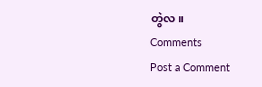တွဲလ။
Comments
Post a Comment